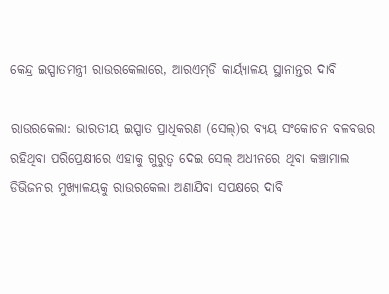କେନ୍ଦ୍ର ଇସ୍ପାତମନ୍ତ୍ରୀ ରାଉରକେଲାରେ, ଆରଏମ୍‌ଡି କାର୍ୟ୍ୟାଳୟ ସ୍ଥାନାନ୍ତର ଦାବି

ରାଉରକେଲା: ଭାରତୀୟ ଇସ୍ପାତ ପ୍ରାଧିକରଣ (ସେଲ୍‌)ର ବ୍ୟୟ ସଂକୋଚନ ବଳବତ୍ତର ରହିଥିବା ପରିପ୍ରେକ୍ଷୀରେ ଏହାକୁ ଗୁରୁତ୍ୱ ଦେଇ ସେଲ୍‌ ଅଧୀନରେ ଥିବା କଞ୍ଚାମାଲ ଡିଭିଜନର ମୁଖ୍ୟାଳୟକୁ ରାଉରକେଲା ଅଣାଯିବା ସପକ୍ଷରେ ଦାବି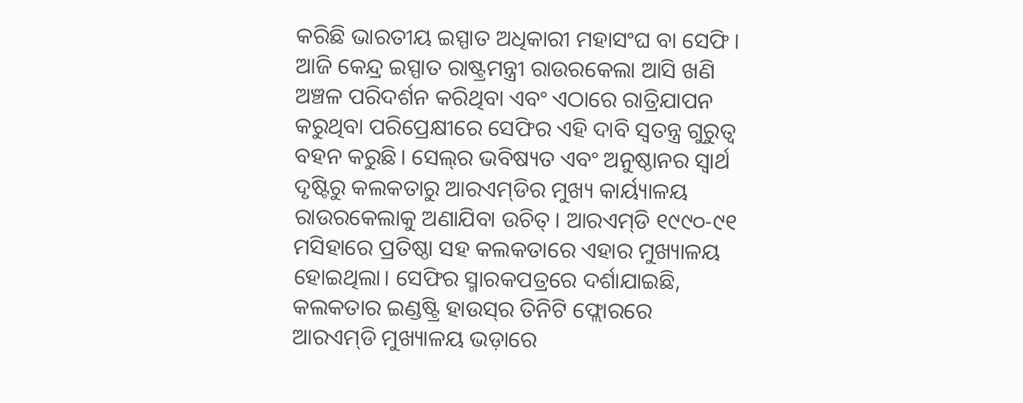କରିଛି ଭାରତୀୟ ଇସ୍ପାତ ଅଧିକାରୀ ମହାସଂଘ ବା ସେଫି। ଆଜି କେନ୍ଦ୍ର ଇସ୍ପାତ ରାଷ୍ଟ୍ରମନ୍ତ୍ରୀ ରାଉରକେଲା ଆସି ଖଣି ଅଞ୍ଚଳ ପରିଦର୍ଶନ କରିଥିବା ଏବଂ ଏଠାରେ ରାତ୍ରିଯାପନ କରୁଥିବା ପରିପ୍ରେକ୍ଷୀରେ ସେଫିର ଏହି ଦାବି ସ୍ୱତନ୍ତ୍ର ଗୁରୁତ୍ୱ ବହନ କରୁଛି। ସେଲ୍‌ର ଭବିଷ୍ୟତ ଏବଂ ଅନୁଷ୍ଠାନର ସ୍ୱାର୍ଥ ଦୃଷ୍ଟିରୁ କଲକତାରୁ ଆରଏମ୍‌ଡିର ମୁଖ୍ୟ କାର୍ୟ୍ୟାଳୟ ରାଉରକେଲାକୁ ଅଣାଯିବା ଉଚିତ୍‌। ଆରଏମ୍‌ଡି ୧୯୯୦-୯୧ ମସିହାରେ ପ୍ରତିଷ୍ଠା ସହ କଲକତାରେ ଏହାର ମୁଖ୍ୟାଳୟ ହୋଇଥିଲା। ସେଫିର ସ୍ମାରକପତ୍ରରେ ଦର୍ଶାଯାଇଛି, କଲକତାର ଇଣ୍ଡଷ୍ଟ୍ରି ହାଉସ୍‌ର ତିନିଟି ଫ୍ଲୋରରେ ଆରଏମ୍‌ଡି ମୁଖ୍ୟାଳୟ ଭଡ଼ାରେ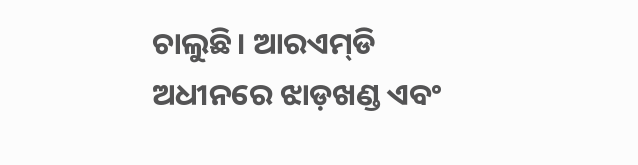ଚାଲୁଛି। ଆରଏମ୍‌ଡି ଅଧୀନରେ ଝାଡ଼ଖଣ୍ଡ ଏବଂ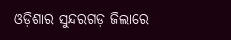ଓଡ଼ିଶାର ସୁନ୍ଦରଗଡ଼ ଜିଲାରେ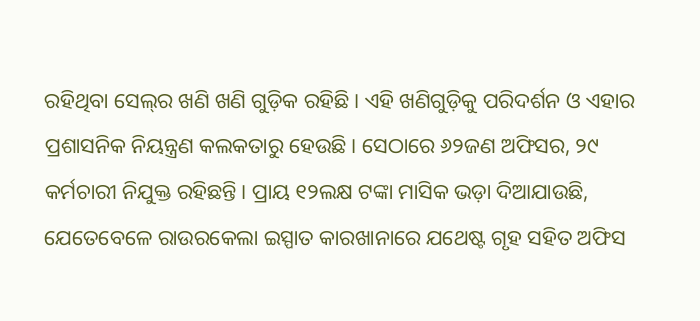ରହିଥିବା ସେଲ୍‌ର ଖଣି ଖଣି ଗୁଡ଼ିକ ରହିଛି। ଏହି ଖଣିଗୁଡ଼ିକୁ ପରିଦର୍ଶନ ଓ ଏହାର ପ୍ରଶାସନିକ ନିୟନ୍ତ୍ରଣ କଲକତାରୁ ହେଉଛି। ସେଠାରେ ୬୨ଜଣ ଅଫିସର, ୨୯ କର୍ମଚାରୀ ନିଯୁକ୍ତ ରହିଛନ୍ତି। ପ୍ରାୟ ୧୨ଲକ୍ଷ ଟଙ୍କା ମାସିକ ଭଡ଼ା ଦିଆଯାଉଛି, ଯେତେବେଳେ ରାଉରକେଲା ଇସ୍ପାତ କାରଖାନାରେ ଯଥେଷ୍ଟ ଗୃହ ସହିତ ଅଫିସ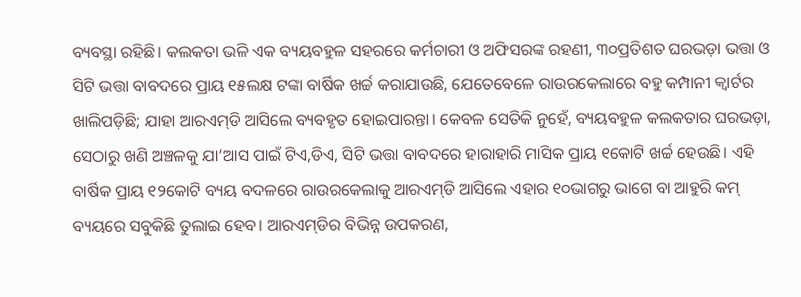ବ୍ୟବସ୍ଥା ରହିଛି। କଲକତା ଭଳି ଏକ ବ୍ୟୟବହୁଳ ସହରରେ କର୍ମଚାରୀ ଓ ଅଫିସରଙ୍କ ରହଣୀ, ୩୦ପ୍ରତିଶତ ଘରଭଡ଼ା ଭତ୍ତା ଓ ସିଟି ଭତ୍ତା ବାବଦରେ ପ୍ରାୟ ୧୫ଲକ୍ଷ ଟଙ୍କା ବାର୍ଷିକ ଖର୍ଚ୍ଚ କରାଯାଉଛି, ଯେତେବେଳେ ରାଉରକେଲାରେ ବହୁ କମ୍ପାନୀ କ୍ୱାର୍ଟର ଖାଲିପଡ଼ିଛି; ଯାହା ଆରଏମ୍‌ଡି ଆସିଲେ ବ୍ୟବହୃତ ହୋଇପାରନ୍ତା। କେବଳ ସେତିକି ନୁହେଁ, ବ୍ୟୟବହୁଳ କଲକତାର ଘରଭଡ଼ା, ସେଠାରୁ ଖଣି ଅଞ୍ଚଳକୁ ଯା’ଆସ ପାଇଁ ଟିଏ,ଡିଏ, ସିଟି ଭତ୍ତା ବାବଦରେ ହାରାହାରି ମାସିକ ପ୍ରାୟ ୧କୋଟି ଖର୍ଚ୍ଚ ହେଉଛି। ଏହି ବାର୍ଷିକ ପ୍ରାୟ ୧୨କୋଟି ବ୍ୟୟ ବଦଳରେ ରାଉରକେଲାକୁ ଆରଏମ୍‌ଡି ଆସିଲେ ଏହାର ୧୦ଭାଗରୁ ଭାଗେ ବା ଆହୁରି କମ୍‌ ବ୍ୟୟରେ ସବୁକିଛି ତୁଲାଇ ହେବ। ଆରଏମ୍‌ଡିର ବିଭିନ୍ନ ଉପକରଣ,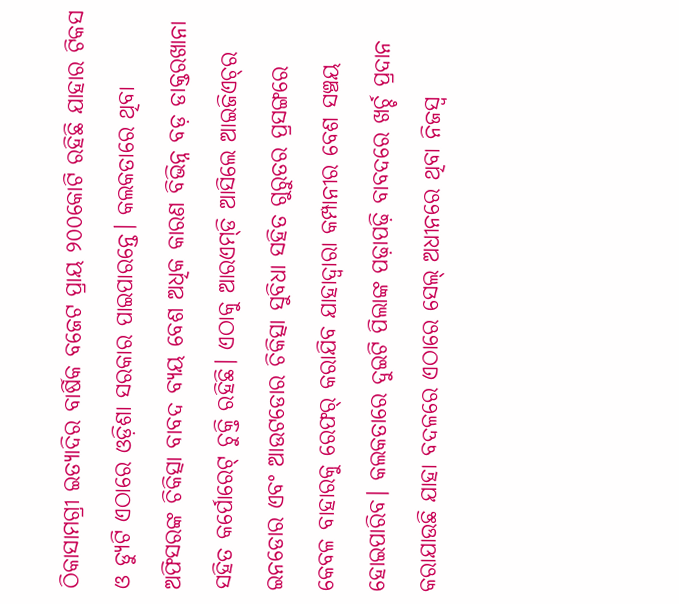ଠିକାସାମଗ୍ରୀ ଇତ୍ୟାଦିର ବାର୍ଷିକ ବଜେଟ ପ୍ରାୟ ୨୦୦କୋଟି ରହିଛି ଯାହାର ଟିକସ ଓ ଡ୍ୟୁଟି ଏଠାରେ ଓଡ଼ିଶା ସରକାର ପାଇପାରନ୍ତେ। କଲକତାରେ ଥିବା ଅଫିସରଙ୍କ ଚିକିତ୍ସା ବାବଦ ବ୍ୟୟ ବେଶ ଅଧିକ କାରଣ ବିଭିନ୍ନ ବଡ଼ ଡାକ୍ତରଖାନା ସହିତ କର୍ପୋରେଟ୍‌ ଚୁକ୍ତି ରହିଛି। ଏଠାକୁ ଆରଏମ୍‌ଡି ଆସିଲେ ଆଇଜିଏଚ୍‌ର ଇନଡୋର ଏବଂ ଆଉଟଡୋର ଚିକିତ୍ସା ସୁବିଧା ସହିତ ଗୁରୁତର ପ୍ରସଙ୍ଗରେ କେବଳ ବାହାରକୁ ରେଫର୍‌ କରାଯିବ ଯାହାଦ୍ୱାରା କମ୍ପାନୀର ବେଶ ସଞ୍ଚୟ ହୋଇପାରିବ। କଲକତାରେ ଦୁଇଟି ପିଲାଙ୍କ ପଢ଼ାପଢ଼ି ବାବଦରେ ଖର୍ଚ୍ଚ ପ୍ରଦାନ କରାଯାଉଛି ଯାହା ବଦଳରେ ଏଠାରେ ସେଲ୍‌ ଅଧୀନରେ ଥିବା ନିଜସ୍ୱ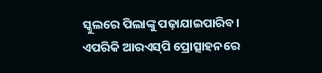ସ୍କୁଲରେ ପିଲାଙ୍କୁ ପଢ଼ାଯାଇପାରିବ। ଏପରିକି ଆରଏସ୍‌ପି ପ୍ରୋତ୍ସାହନରେ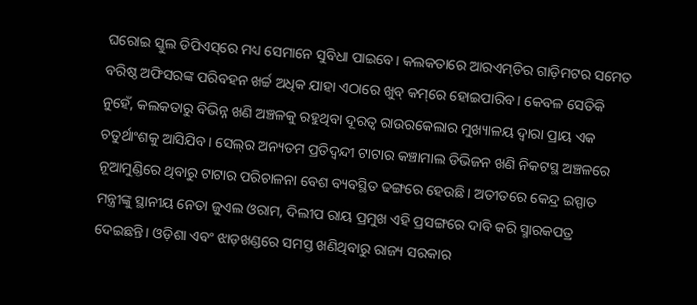ଘରୋଇ ସ୍କୁଲ ଡିପିଏସ୍‌ରେ ମଧ୍ୟ ସେମାନେ ସୁବିଧା ପାଇବେ। କଲକତାରେ ଆରଏମ୍‌ଡିର ଗାଡ଼ିମଟର ସମେତ ବରିଷ୍ଠ ଅଫିସରଙ୍କ ପରିବହନ ଖର୍ଚ୍ଚ ଅଧିକ ଯାହା ଏଠାରେ ଖୁବ୍‌ କମ୍‌ରେ ହୋଇପାରିବ। କେବଳ ସେତିକି ନୁହେଁ, କଲକତାରୁ ବିଭିନ୍ନ ଖଣି ଅଞ୍ଚଳକୁ ରହୁଥିବା ଦୂରତ୍ୱ ରାଉରକେଲାର ମୁଖ୍ୟାଳୟ ଦ୍ୱାରା ପ୍ରାୟ ଏକ ଚତୁର୍ଥାଂଶକୁ ଆସିଯିବ। ସେଲ୍‌ର ଅନ୍ୟତମ ପ୍ରତିଦ୍ୱନ୍ଦୀ ଟାଟାର କଞ୍ଚାମାଲ ଡିଭିଜନ ଖଣି ନିକଟସ୍ଥ ଅଞ୍ଚଳରେ ନୂଆମୁଣ୍ଡିରେ ଥିବାରୁ ଟାଟାର ପରିଚାଳନା ବେଶ ବ୍ୟବସ୍ଥିତ ଢଙ୍ଗରେ ହେଉଛି। ଅତୀତରେ କେନ୍ଦ୍ର ଇସ୍ପାତ ମନ୍ତ୍ରୀଙ୍କୁ ସ୍ଥାନୀୟ ନେତା ଜୁଏଲ ଓରାମ, ଦିଲୀପ ରାୟ ପ୍ରମୁଖ ଏହି ପ୍ରସଙ୍ଗରେ ଦାବି କରି ସ୍ମାରକପତ୍ର ଦେଇଛନ୍ତି। ଓଡ଼ିଶା ଏବଂ ଝାଡ଼ଖଣ୍ଡରେ ସମସ୍ତ ଖଣିଥିବାରୁ ରାଜ୍ୟ ସରକାର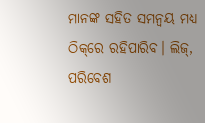ମାନଙ୍କ ସହିତ ସମନ୍ୱୟ ମଧ୍ୟ ଠିକ୍‌ରେ ରହିପାରିବ। ଲିଜ୍‌, ପରିବେଶ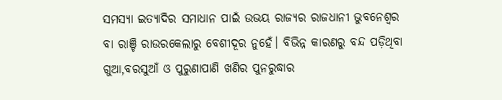ସମସ୍ୟା ଇତ୍ୟାଦିର ସମାଧାନ ପାଇଁ ଉଭୟ ରାଜ୍ୟର ରାଜଧାନୀ ଭୁବନେଶ୍ୱର ବା ରାଞ୍ଚି ରାଉରକେଲାରୁ ବେଶୀଦୂର ନୁହେଁ। ବିଭିନ୍ନ କାରଣରୁ ବନ୍ଦ ପଡ଼ିଥିବା ଗୁଆ,ବରସୁଆଁ ଓ ପୁରୁଣାପାଣି ଖଣିର ପୁନରୁଦ୍ଧାର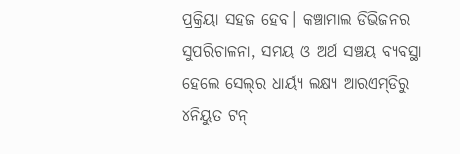ପ୍ରକ୍ରିୟା ସହଜ ହେବ। କଞ୍ଚାମାଲ ଡିଭିଜନର ସୁପରିଚାଳନା, ସମୟ ଓ ଅର୍ଥ ସଞ୍ଚୟ ବ୍ୟବସ୍ଥା ହେଲେ ସେଲ୍‌ର ଧାର୍ୟ୍ୟ ଲକ୍ଷ୍ୟ ଆରଏମ୍‌ଡିରୁ ୪ନିୟୁତ ଟନ୍‌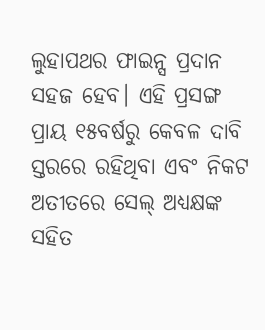ଲୁହାପଥର ଫାଇନ୍ସ ପ୍ରଦାନ ସହଜ ହେବ। ଏହି ପ୍ରସଙ୍ଗ ପ୍ରାୟ ୧୫ବର୍ଷରୁ କେବଳ ଦାବି ସ୍ତରରେ ରହିଥିବା ଏବଂ ନିକଟ ଅତୀତରେ ସେଲ୍‌ ଅଧ୍ୟକ୍ଷଙ୍କ ସହିତ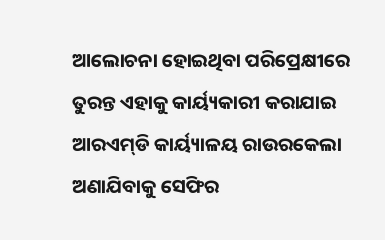ଆଲୋଚନା ହୋଇଥିବା ପରିପ୍ରେକ୍ଷୀରେ ତୁରନ୍ତ ଏହାକୁ କାର୍ୟ୍ୟକାରୀ କରାଯାଇ ଆରଏମ୍‌ଡି କାର୍ୟ୍ୟାଳୟ ରାଉରକେଲା ଅଣାଯିବାକୁ ସେଫିର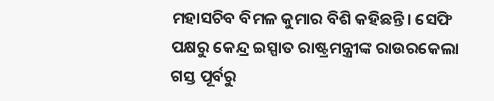ମହାସଚିବ ବିମଳ କୁମାର ବିଶି କହିଛନ୍ତି। ସେଫି ପକ୍ଷରୁ କେନ୍ଦ୍ର ଇସ୍ପାତ ରାଷ୍ଟ୍ରମନ୍ତ୍ରୀଙ୍କ ରାଉରକେଲା ଗସ୍ତ ପୂର୍ବରୁ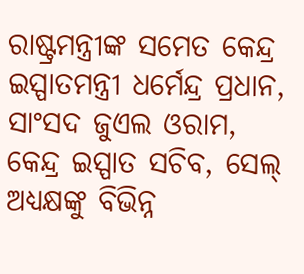ରାଷ୍ଟ୍ରମନ୍ତ୍ରୀଙ୍କ ସମେତ କେନ୍ଦ୍ର ଇସ୍ପାତମନ୍ତ୍ରୀ ଧର୍ମେନ୍ଦ୍ର ପ୍ରଧାନ, ସାଂସଦ ଜୁଏଲ ଓରାମ, କେନ୍ଦ୍ର ଇସ୍ପାତ ସଚିବ, ସେଲ୍‌ ଅଧ୍ୟକ୍ଷଙ୍କୁ ବିଭିନ୍ନ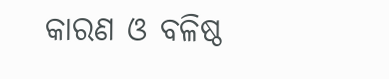କାରଣ ଓ ବଳିଷ୍ଠ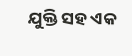ଯୁକ୍ତି ସହ ଏକ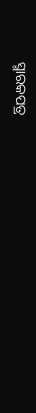ସ୍ମାରକପତ୍ର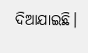ଦିଆଯାଇଛି।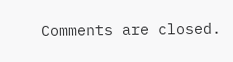Comments are closed.